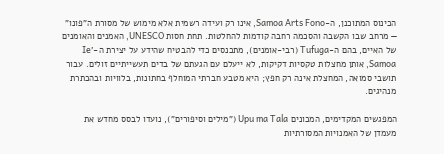הכינוס המתוכנן, ה-Samoa Arts Fono, אינו רק ועידה רשמית אלא מימוש של מסורת ה"פונו" — מרחב שבו הקשבה והסכמה רחבה קודמות להחלטות. תחת חסות UNESCO, האמנים והאומנים של האיים, בהם ה-Tufuga (רבי-אומנים), מתכנסים כדי להבטיח שהידע על יצירת ה-'Ie Samoa, אותן מחצלות טקסיות דקיקות, לא ייעלם עם הגעתם של בדים תעשייתיים זולים. עבור תושבי סמואה, המחצלת אינה רק חפץ; היא מטבע חברתי המוחלף בחתונות, בלוויות ובהכתרת מנהיגים.

המפגשים המקדימים, המכונים Upu ma Tala ("מילים וסיפורים"), נועדו לבסס מחדש את מעמדן של האמנויות המסורתיות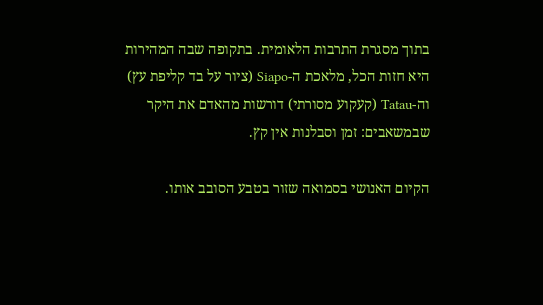בתוך מסגרת התרבות הלאומית. בתקופה שבה המהירות היא חזות הכל, מלאכת ה-Siapo (ציור על בד קליפת עץ) וה-Tatau (קעקוע מסורתי) דורשות מהאדם את היקר שבמשאבים: זמן וסבלנות אין קץ.

הקיום האנושי בסמואה שזור בטבע הסובב אותו.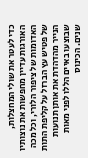כדי לעטר את שולי המחצלות, האורגות עדיין מחפשות את נוצותיו האדומות של ציפור הלורי, וכל מכה של פטיש עץ הברזל על קליפת התות הנייר מהדהדת את אותן תנועות שבוצעו באיים הללו לפני מאות שנים. הכינוס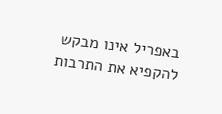באפריל אינו מבקש להקפיא את התרבות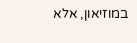במוזיאון, אלא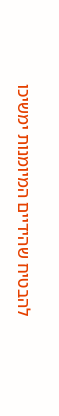להבטיח שהידיים המיומנות ימשיכו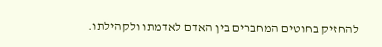להחזיק בחוטים המחברים בין האדם לאדמתו ולקהילתו.